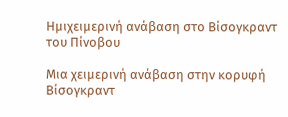Ημιχειμερινή ανάβαση στο Βίσογκραντ του Πίνοβου

Μια χειμερινή ανάβαση στην κορυφή Βίσογκραντ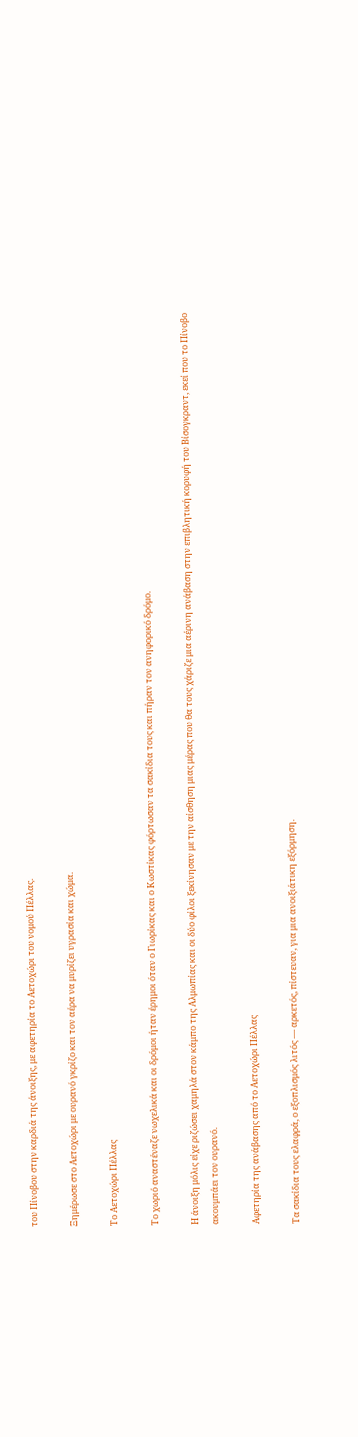του Πίνοβου στην καρδιά της άνοιξης, με αφετηρία το Αετοχώρι του νομού Πέλλας.

Ξημέρωσε στο Αετοχώρι με ουρανό γκρίζο και τον αέρα να μυρίζει υγρασία και χώμα.

Το Αετοχώρι Πέλλας

Το χωριό αναστέναζε νωχελικά και οι δρόμοι ήταν έρημοι όταν ο Γιωρίκας και ο Κωστίκας φόρτωσαν τα σακίδια τους και πήραν τον ανηφορικό δρόμο.

Η άνοιξη μόλις είχε ριζώσει χαμηλά στον κάμπο της Αλμωπίας και οι δύο φίλοι ξεκίνησαν με την αίσθηση μιας μέρας που θα τους χάριζε μια αέρινη ανάβαση στην επιβλητική κορυφή του Βίσογκραντ, εκεί που το Πίνοβο ακουμπάει τον ουρανό.

Αφετηρία της ανάβασης από το Αετοχώρι Πέλλας

Τα σακίδια τους ελαφρά, ο εξοπλισμός λιτός — αρκετός, πίστευαν, για μια ανοιξιάτικη εξόρμηση.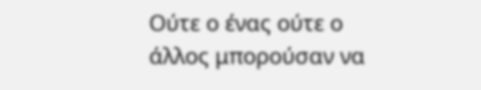Ούτε ο ένας ούτε ο άλλος μπορούσαν να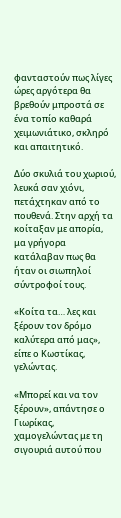φανταστούν πως λίγες ώρες αργότερα θα βρεθούν μπροστά σε ένα τοπίο καθαρά χειμωνιάτικο, σκληρό και απαιτητικό.

Δύο σκυλιά του χωριού, λευκά σαν χιόνι, πετάχτηκαν από το πουθενά. Στην αρχή τα κοίταξαν με απορία, μα γρήγορα κατάλαβαν πως θα ήταν οι σιωπηλοί σύντροφοί τους.

«Κοίτα τα… λες και ξέρουν τον δρόμο καλύτερα από μας», είπε ο Κωστίκας, γελώντας.

«Μπορεί και να τον ξέρουν», απάντησε ο Γιωρίκας, χαμογελώντας με τη σιγουριά αυτού που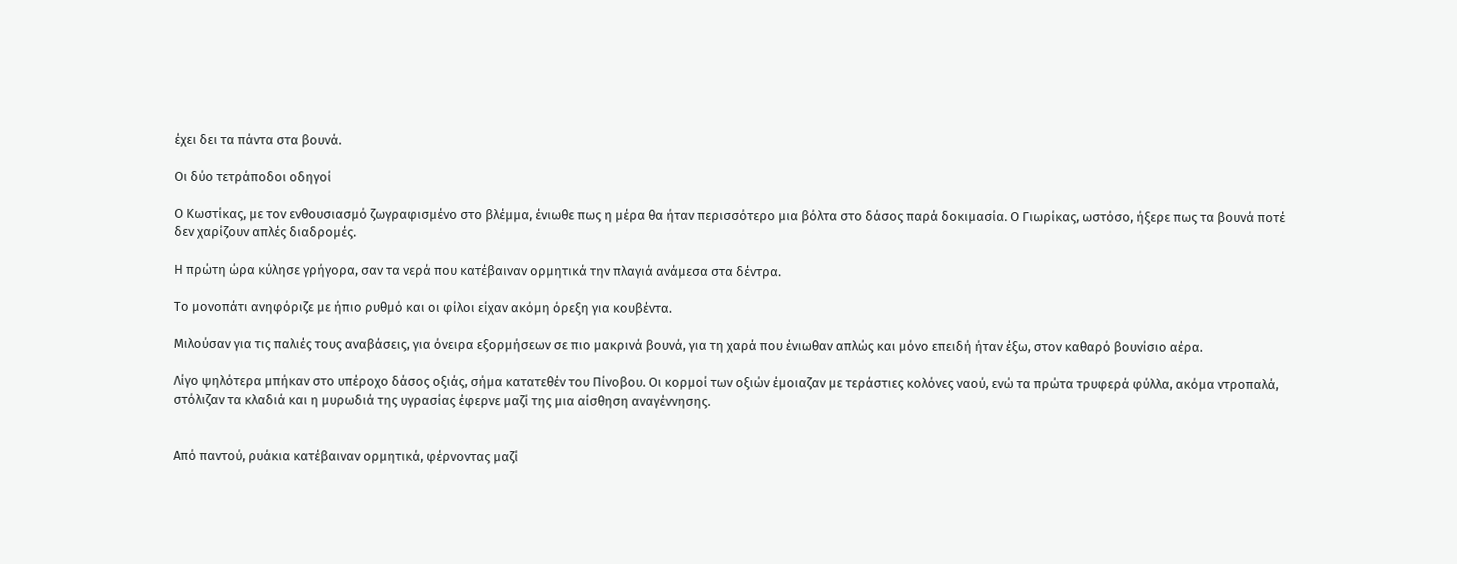έχει δει τα πάντα στα βουνά.

Οι δύο τετράποδοι οδηγοί

Ο Κωστίκας, με τον ενθουσιασμό ζωγραφισμένο στο βλέμμα, ένιωθε πως η μέρα θα ήταν περισσότερο μια βόλτα στο δάσος παρά δοκιμασία. Ο Γιωρίκας, ωστόσο, ήξερε πως τα βουνά ποτέ δεν χαρίζουν απλές διαδρομές.

Η πρώτη ώρα κύλησε γρήγορα, σαν τα νερά που κατέβαιναν ορμητικά την πλαγιά ανάμεσα στα δέντρα.

Το μονοπάτι ανηφόριζε με ήπιο ρυθμό και οι φίλοι είχαν ακόμη όρεξη για κουβέντα.

Μιλούσαν για τις παλιές τους αναβάσεις, για όνειρα εξορμήσεων σε πιο μακρινά βουνά, για τη χαρά που ένιωθαν απλώς και μόνο επειδή ήταν έξω, στον καθαρό βουνίσιο αέρα.

Λίγο ψηλότερα μπήκαν στο υπέροχο δάσος οξιάς, σήμα κατατεθέν του Πίνοβου. Οι κορμοί των οξιών έμοιαζαν με τεράστιες κολόνες ναού, ενώ τα πρώτα τρυφερά φύλλα, ακόμα ντροπαλά, στόλιζαν τα κλαδιά και η μυρωδιά της υγρασίας έφερνε μαζί της μια αίσθηση αναγέννησης.


Από παντού, ρυάκια κατέβαιναν ορμητικά, φέρνοντας μαζί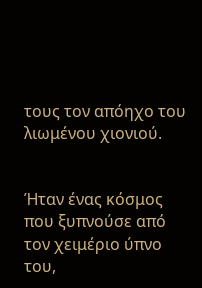τους τον απόηχο του λιωμένου χιονιού.


Ήταν ένας κόσμος που ξυπνούσε από τον χειμέριο ύπνο του,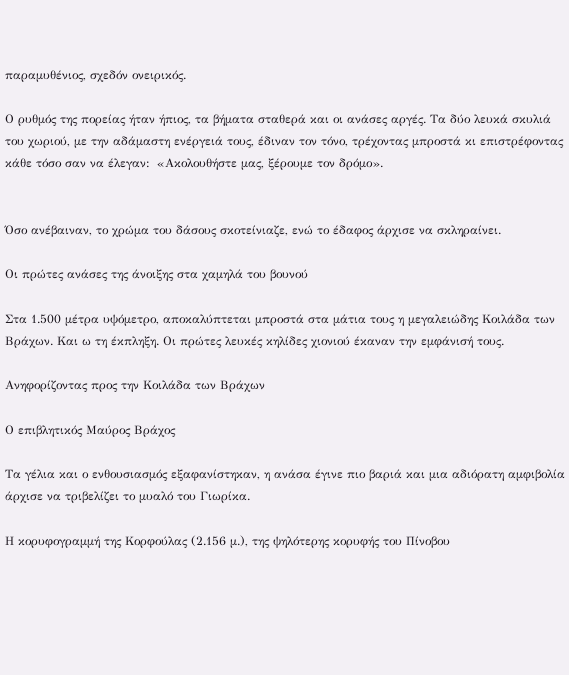παραμυθένιος, σχεδόν ονειρικός.

Ο ρυθμός της πορείας ήταν ήπιος, τα βήματα σταθερά και οι ανάσες αργές. Τα δύο λευκά σκυλιά του χωριού, με την αδάμαστη ενέργειά τους, έδιναν τον τόνο, τρέχοντας μπροστά κι επιστρέφοντας κάθε τόσο σαν να έλεγαν:  «Ακολουθήστε μας, ξέρουμε τον δρόμο».


Όσο ανέβαιναν, το χρώμα του δάσους σκοτείνιαζε, ενώ το έδαφος άρχισε να σκληραίνει.

Οι πρώτες ανάσες της άνοιξης στα χαμηλά του βουνού

Στα 1.500 μέτρα υψόμετρο, αποκαλύπτεται μπροστά στα μάτια τους η μεγαλειώδης Κοιλάδα των Βράχων. Και ω τη έκπληξη. Οι πρώτες λευκές κηλίδες χιονιού έκαναν την εμφάνισή τους.

Ανηφορίζοντας προς την Κοιλάδα των Βράχων

Ο επιβλητικός Μαύρος Βράχος

Τα γέλια και ο ενθουσιασμός εξαφανίστηκαν, η ανάσα έγινε πιο βαριά και μια αδιόρατη αμφιβολία άρχισε να τριβελίζει το μυαλό του Γιωρίκα.

Η κορυφογραμμή της Κορφούλας (2.156 μ.), της ψηλότερης κορυφής του Πίνοβου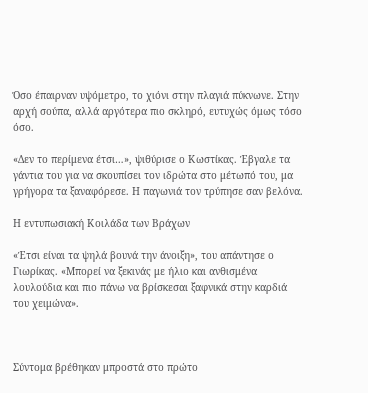Όσο έπαιρναν υψόμετρο, το χιόνι στην πλαγιά πύκνωνε. Στην αρχή σούπα, αλλά αργότερα πιο σκληρό, ευτυχώς όμως τόσο όσο.

«Δεν το περίμενα έτσι…», ψιθύρισε ο Κωστίκας. Έβγαλε τα γάντια του για να σκουπίσει τον ιδρώτα στο μέτωπό του, μα γρήγορα τα ξαναφόρεσε. Η παγωνιά τον τρύπησε σαν βελόνα.

Η εντυπωσιακή Κοιλάδα των Βράχων

«Έτσι είναι τα ψηλά βουνά την άνοιξη», του απάντησε ο Γιωρίκας. «Μπορεί να ξεκινάς με ήλιο και ανθισμένα λουλούδια και πιο πάνω να βρίσκεσαι ξαφνικά στην καρδιά του χειμώνα».



Σύντομα βρέθηκαν μπροστά στο πρώτο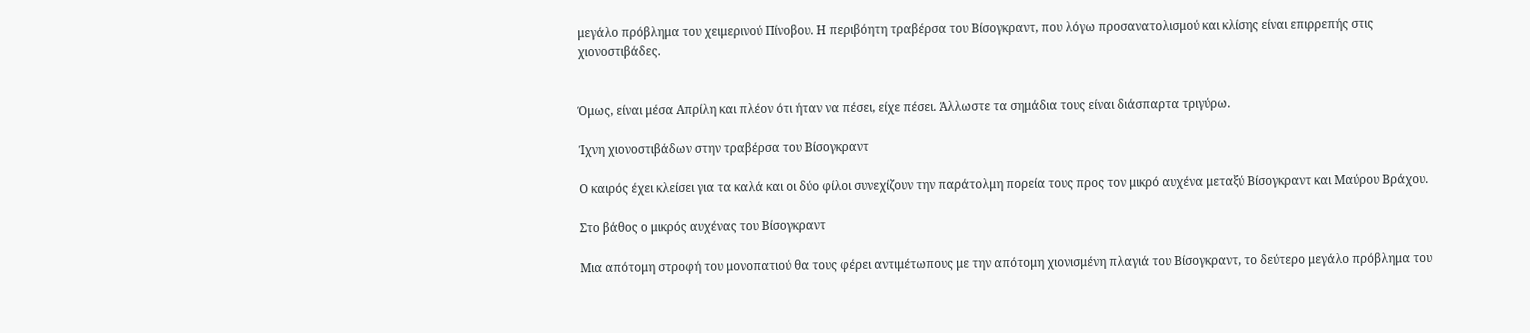μεγάλο πρόβλημα του χειμερινού Πίνοβου. Η περιβόητη τραβέρσα του Βίσογκραντ, που λόγω προσανατολισμού και κλίσης είναι επιρρεπής στις χιονοστιβάδες.


Όμως, είναι μέσα Απρίλη και πλέον ότι ήταν να πέσει, είχε πέσει. Άλλωστε τα σημάδια τους είναι διάσπαρτα τριγύρω.

Ίχνη χιονοστιβάδων στην τραβέρσα του Βίσογκραντ

Ο καιρός έχει κλείσει για τα καλά και οι δύο φίλοι συνεχίζουν την παράτολμη πορεία τους προς τον μικρό αυχένα μεταξύ Βίσογκραντ και Μαύρου Βράχου.

Στο βάθος ο μικρός αυχένας του Βίσογκραντ

Μια απότομη στροφή του μονοπατιού θα τους φέρει αντιμέτωπους με την απότομη χιονισμένη πλαγιά του Βίσογκραντ, το δεύτερο μεγάλο πρόβλημα του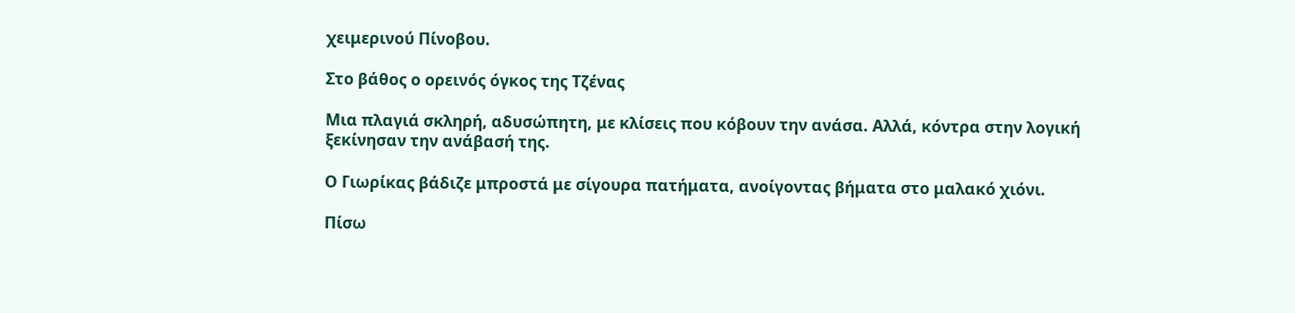χειμερινού Πίνοβου.

Στο βάθος ο ορεινός όγκος της Τζένας

Μια πλαγιά σκληρή, αδυσώπητη, με κλίσεις που κόβουν την ανάσα. Αλλά, κόντρα στην λογική ξεκίνησαν την ανάβασή της.

Ο Γιωρίκας βάδιζε μπροστά με σίγουρα πατήματα, ανοίγοντας βήματα στο μαλακό χιόνι.

Πίσω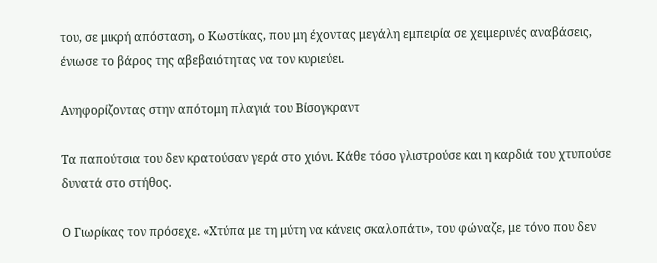του, σε μικρή απόσταση, ο Κωστίκας, που μη έχοντας μεγάλη εμπειρία σε χειμερινές αναβάσεις, ένιωσε το βάρος της αβεβαιότητας να τον κυριεύει.

Ανηφορίζοντας στην απότομη πλαγιά του Βίσογκραντ

Τα παπούτσια του δεν κρατούσαν γερά στο χιόνι. Κάθε τόσο γλιστρούσε και η καρδιά του χτυπούσε δυνατά στο στήθος.

Ο Γιωρίκας τον πρόσεχε. «Χτύπα με τη μύτη να κάνεις σκαλοπάτι», του φώναζε, με τόνο που δεν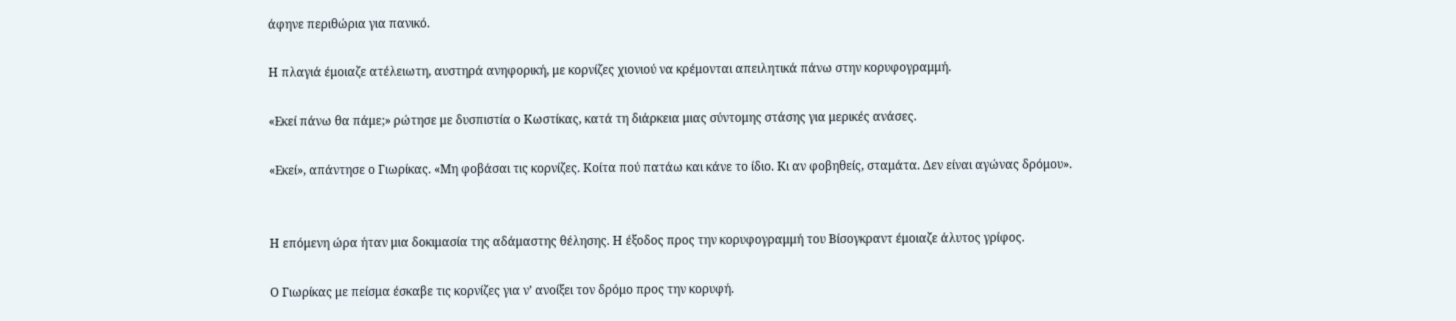άφηνε περιθώρια για πανικό.

Η πλαγιά έμοιαζε ατέλειωτη, αυστηρά ανηφορική, με κορνίζες χιονιού να κρέμονται απειλητικά πάνω στην κορυφογραμμή.

«Εκεί πάνω θα πάμε;» ρώτησε με δυσπιστία ο Κωστίκας, κατά τη διάρκεια μιας σύντομης στάσης για μερικές ανάσες.

«Εκεί», απάντησε ο Γιωρίκας. «Μη φοβάσαι τις κορνίζες. Κοίτα πού πατάω και κάνε το ίδιο. Κι αν φοβηθείς, σταμάτα. Δεν είναι αγώνας δρόμου».


Η επόμενη ώρα ήταν μια δοκιμασία της αδάμαστης θέλησης. Η έξοδος προς την κορυφογραμμή του Βίσογκραντ έμοιαζε άλυτος γρίφος.

Ο Γιωρίκας με πείσμα έσκαβε τις κορνίζες για ν’ ανοίξει τον δρόμο προς την κορυφή.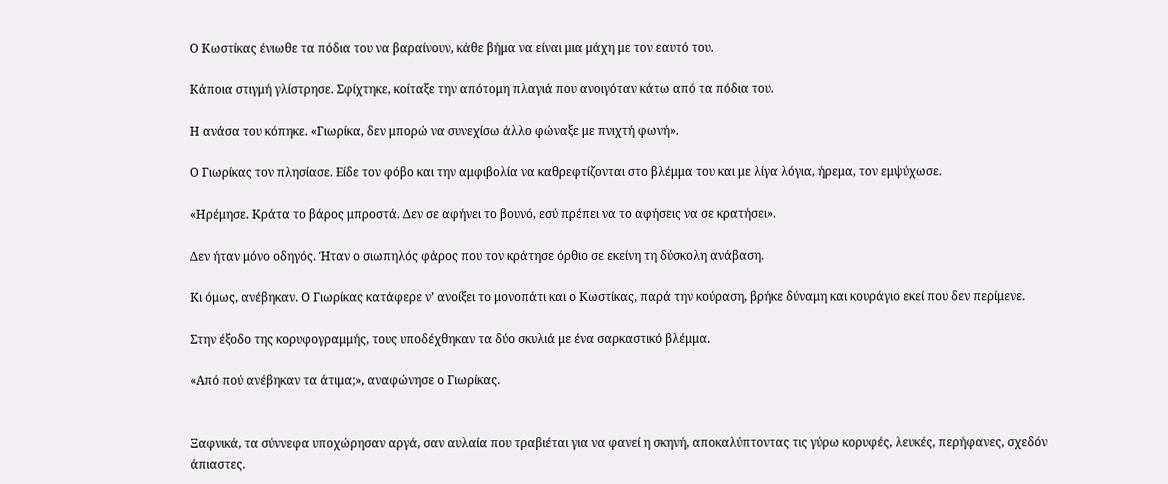Ο Κωστίκας ένιωθε τα πόδια του να βαραίνουν, κάθε βήμα να είναι μια μάχη με τον εαυτό του.

Κάποια στιγμή γλίστρησε. Σφίχτηκε, κοίταξε την απότομη πλαγιά που ανοιγόταν κάτω από τα πόδια του.

Η ανάσα του κόπηκε. «Γιωρίκα, δεν μπορώ να συνεχίσω άλλο φώναξε με πνιχτή φωνή».

Ο Γιωρίκας τον πλησίασε. Είδε τον φόβο και την αμφιβολία να καθρεφτίζονται στο βλέμμα του και με λίγα λόγια, ήρεμα, τον εμψύχωσε.

«Ηρέμησε. Κράτα το βάρος μπροστά. Δεν σε αφήνει το βουνό, εσύ πρέπει να το αφήσεις να σε κρατήσει».

Δεν ήταν μόνο οδηγός. Ήταν ο σιωπηλός φάρος που τον κράτησε όρθιο σε εκείνη τη δύσκολη ανάβαση.

Κι όμως, ανέβηκαν. Ο Γιωρίκας κατάφερε ν’ ανοίξει το μονοπάτι και ο Κωστίκας, παρά την κούραση, βρήκε δύναμη και κουράγιο εκεί που δεν περίμενε.

Στην έξοδο της κορυφογραμμής, τους υποδέχθηκαν τα δύο σκυλιά με ένα σαρκαστικό βλέμμα.

«Από πού ανέβηκαν τα άτιμα;», αναφώνησε ο Γιωρίκας.


Ξαφνικά, τα σύννεφα υποχώρησαν αργά, σαν αυλαία που τραβιέται για να φανεί η σκηνή, αποκαλύπτοντας τις γύρω κορυφές, λευκές, περήφανες, σχεδόν άπιαστες.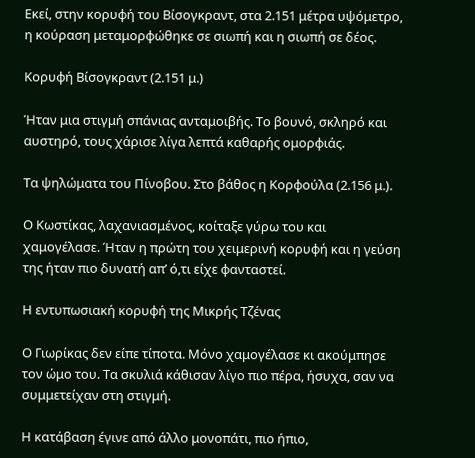Εκεί, στην κορυφή του Βίσογκραντ, στα 2.151 μέτρα υψόμετρο, η κούραση μεταμορφώθηκε σε σιωπή και η σιωπή σε δέος.

Κορυφή Βίσογκραντ (2.151 μ.)

Ήταν μια στιγμή σπάνιας ανταμοιβής. Το βουνό, σκληρό και αυστηρό, τους χάρισε λίγα λεπτά καθαρής ομορφιάς.

Τα ψηλώματα του Πίνοβου. Στο βάθος η Κορφούλα (2.156 μ.).

Ο Κωστίκας, λαχανιασμένος, κοίταξε γύρω του και χαμογέλασε. Ήταν η πρώτη του χειμερινή κορυφή και η γεύση της ήταν πιο δυνατή απ’ ό,τι είχε φανταστεί.

Η εντυπωσιακή κορυφή της Μικρής Τζένας

Ο Γιωρίκας δεν είπε τίποτα. Μόνο χαμογέλασε κι ακούμπησε τον ώμο του. Τα σκυλιά κάθισαν λίγο πιο πέρα, ήσυχα, σαν να συμμετείχαν στη στιγμή.

Η κατάβαση έγινε από άλλο μονοπάτι, πιο ήπιο,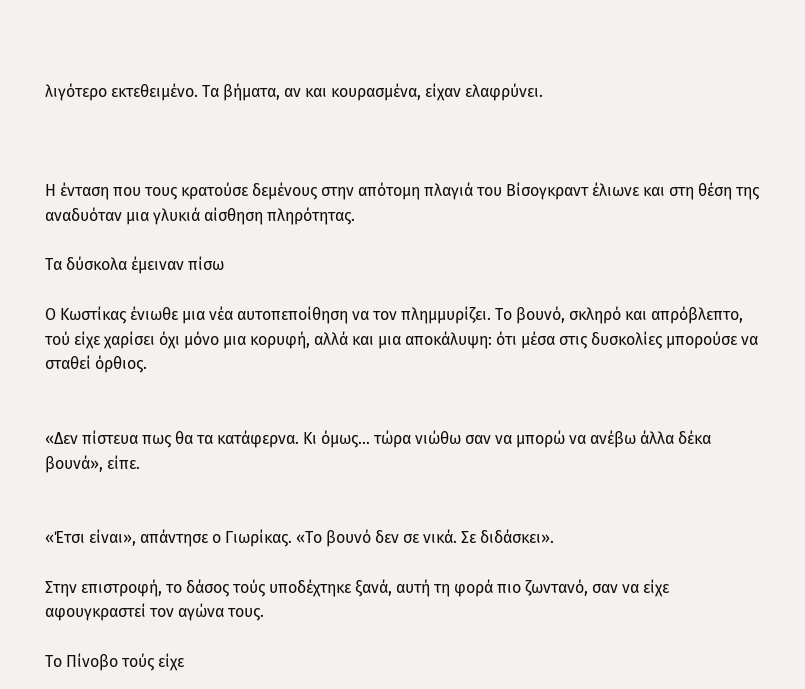λιγότερο εκτεθειμένο. Τα βήματα, αν και κουρασμένα, είχαν ελαφρύνει.



Η ένταση που τους κρατούσε δεμένους στην απότομη πλαγιά του Βίσογκραντ έλιωνε και στη θέση της αναδυόταν μια γλυκιά αίσθηση πληρότητας.

Τα δύσκολα έμειναν πίσω

Ο Κωστίκας ένιωθε μια νέα αυτοπεποίθηση να τον πλημμυρίζει. Το βουνό, σκληρό και απρόβλεπτο, τού είχε χαρίσει όχι μόνο μια κορυφή, αλλά και μια αποκάλυψη: ότι μέσα στις δυσκολίες μπορούσε να σταθεί όρθιος.


«Δεν πίστευα πως θα τα κατάφερνα. Κι όμως… τώρα νιώθω σαν να μπορώ να ανέβω άλλα δέκα βουνά», είπε.


«Έτσι είναι», απάντησε ο Γιωρίκας. «Το βουνό δεν σε νικά. Σε διδάσκει».

Στην επιστροφή, το δάσος τούς υποδέχτηκε ξανά, αυτή τη φορά πιο ζωντανό, σαν να είχε αφουγκραστεί τον αγώνα τους.

Το Πίνοβο τούς είχε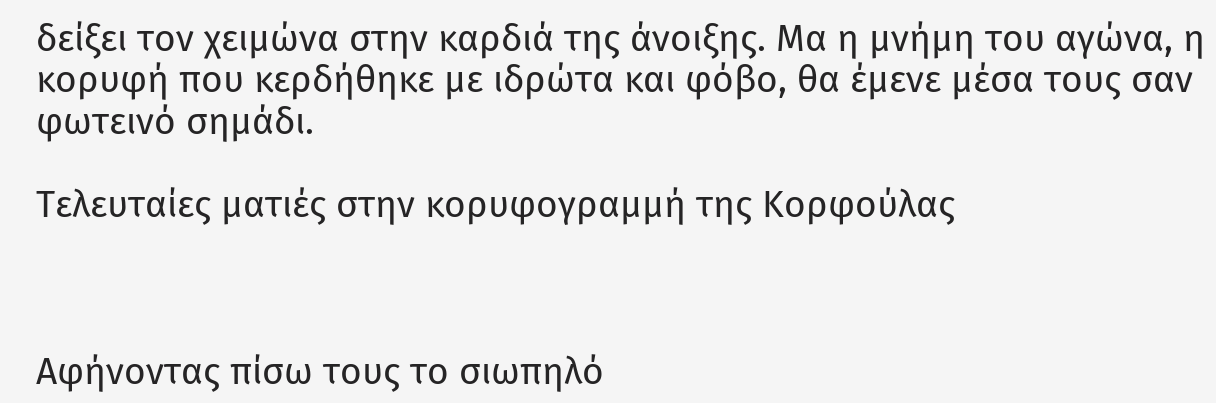δείξει τον χειμώνα στην καρδιά της άνοιξης. Μα η μνήμη του αγώνα, η κορυφή που κερδήθηκε με ιδρώτα και φόβο, θα έμενε μέσα τους σαν φωτεινό σημάδι.

Τελευταίες ματιές στην κορυφογραμμή της Κορφούλας



Αφήνοντας πίσω τους το σιωπηλό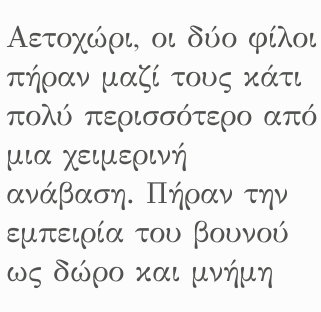Αετοχώρι, οι δύο φίλοι πήραν μαζί τους κάτι πολύ περισσότερο από μια χειμερινή ανάβαση. Πήραν την εμπειρία του βουνού ως δώρο και μνήμη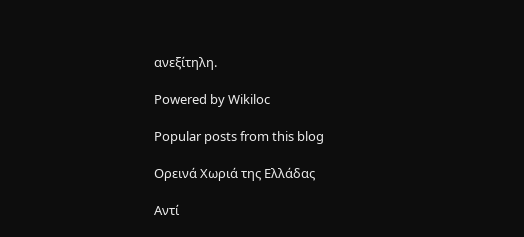ανεξίτηλη.

Powered by Wikiloc

Popular posts from this blog

Ορεινά Χωριά της Ελλάδας

Αντί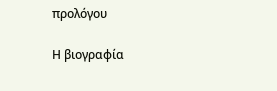προλόγου

Η βιογραφία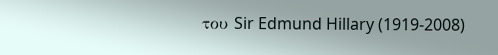του Sir Edmund Hillary (1919-2008)